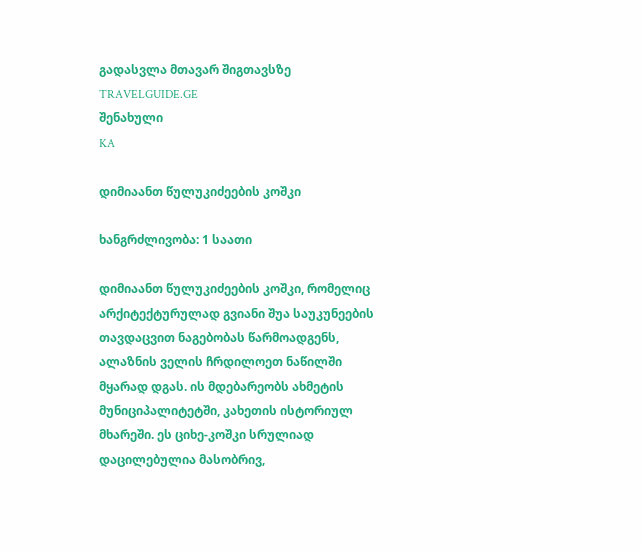გადასვლა მთავარ შიგთავსზე
TRAVELGUIDE.GE
შენახული
KA

დიმიაანთ წულუკიძეების კოშკი

ხანგრძლივობა: 1 საათი

დიმიაანთ წულუკიძეების კოშკი, რომელიც არქიტექტურულად გვიანი შუა საუკუნეების თავდაცვით ნაგებობას წარმოადგენს, ალაზნის ველის ჩრდილოეთ ნაწილში მყარად დგას. ის მდებარეობს ახმეტის მუნიციპალიტეტში, კახეთის ისტორიულ მხარეში. ეს ციხე-კოშკი სრულიად დაცილებულია მასობრივ,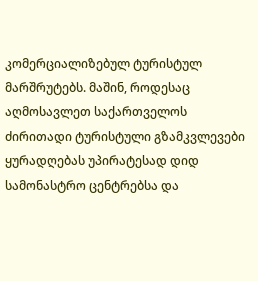კომერციალიზებულ ტურისტულ მარშრუტებს. მაშინ, როდესაც აღმოსავლეთ საქართველოს ძირითადი ტურისტული გზამკვლევები ყურადღებას უპირატესად დიდ სამონასტრო ცენტრებსა და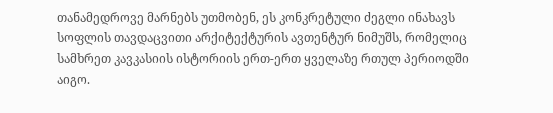თანამედროვე მარნებს უთმობენ, ეს კონკრეტული ძეგლი ინახავს სოფლის თავდაცვითი არქიტექტურის ავთენტურ ნიმუშს, რომელიც სამხრეთ კავკასიის ისტორიის ერთ-ერთ ყველაზე რთულ პერიოდში აიგო.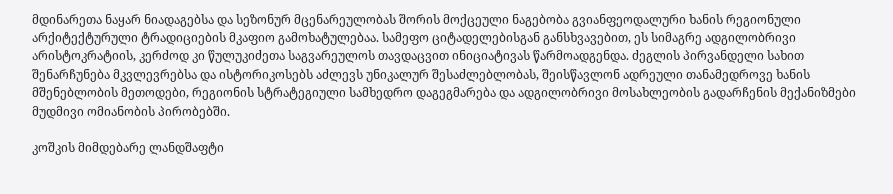მდინარეთა ნაყარ ნიადაგებსა და სეზონურ მცენარეულობას შორის მოქცეული ნაგებობა გვიანფეოდალური ხანის რეგიონული არქიტექტურული ტრადიციების მკაფიო გამოხატულებაა. სამეფო ციტადელებისგან განსხვავებით, ეს სიმაგრე ადგილობრივი არისტოკრატიის, კერძოდ კი წულუკიძეთა საგვარეულოს თავდაცვით ინიციატივას წარმოადგენდა. ძეგლის პირვანდელი სახით შენარჩუნება მკვლევრებსა და ისტორიკოსებს აძლევს უნიკალურ შესაძლებლობას, შეისწავლონ ადრეული თანამედროვე ხანის მშენებლობის მეთოდები, რეგიონის სტრატეგიული სამხედრო დაგეგმარება და ადგილობრივი მოსახლეობის გადარჩენის მექანიზმები მუდმივი ომიანობის პირობებში.

კოშკის მიმდებარე ლანდშაფტი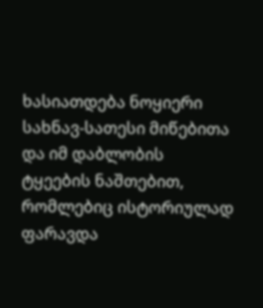ხასიათდება ნოყიერი სახნავ-სათესი მიწებითა და იმ დაბლობის ტყეების ნაშთებით, რომლებიც ისტორიულად ფარავდა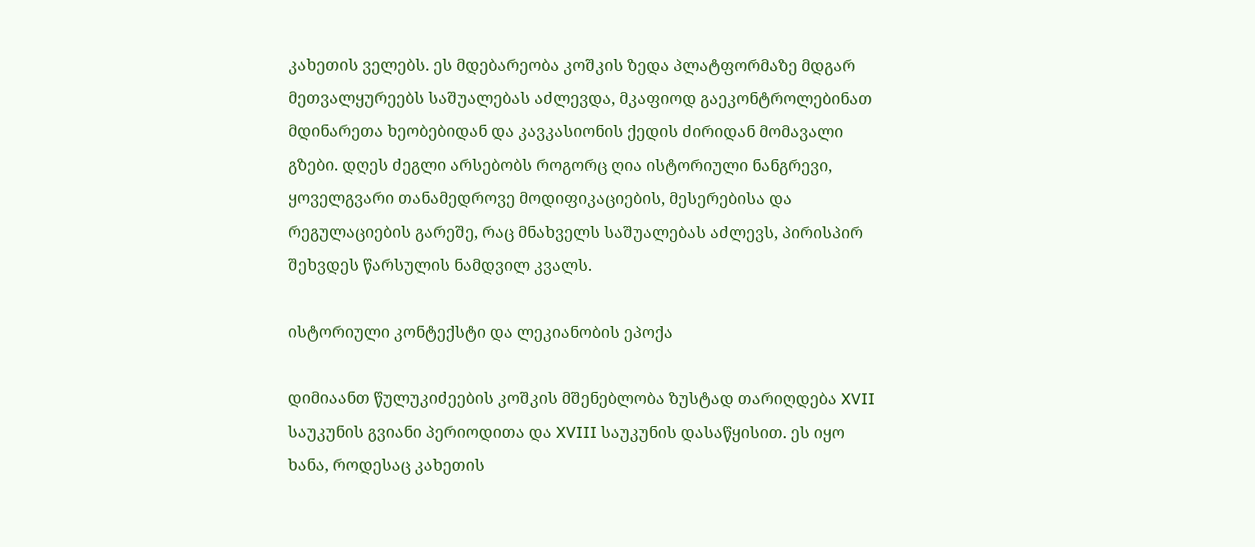კახეთის ველებს. ეს მდებარეობა კოშკის ზედა პლატფორმაზე მდგარ მეთვალყურეებს საშუალებას აძლევდა, მკაფიოდ გაეკონტროლებინათ მდინარეთა ხეობებიდან და კავკასიონის ქედის ძირიდან მომავალი გზები. დღეს ძეგლი არსებობს როგორც ღია ისტორიული ნანგრევი, ყოველგვარი თანამედროვე მოდიფიკაციების, მესერებისა და რეგულაციების გარეშე, რაც მნახველს საშუალებას აძლევს, პირისპირ შეხვდეს წარსულის ნამდვილ კვალს.

ისტორიული კონტექსტი და ლეკიანობის ეპოქა

დიმიაანთ წულუკიძეების კოშკის მშენებლობა ზუსტად თარიღდება XVII საუკუნის გვიანი პერიოდითა და XVIII საუკუნის დასაწყისით. ეს იყო ხანა, როდესაც კახეთის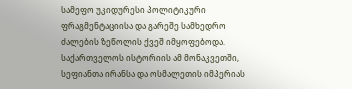სამეფო უკიდურესი პოლიტიკური ფრაგმენტაციისა და გარეშე სამხედრო ძალების ზეწოლის ქვეშ იმყოფებოდა. საქართველოს ისტორიის ამ მონაკვეთში, სეფიანთა ირანსა და ოსმალეთის იმპერიას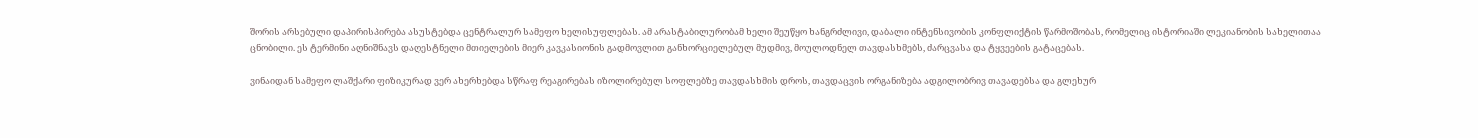შორის არსებული დაპირისპირება ასუსტებდა ცენტრალურ სამეფო ხელისუფლებას. ამ არასტაბილურობამ ხელი შეუწყო ხანგრძლივი, დაბალი ინტენსივობის კონფლიქტის წარმოშობას, რომელიც ისტორიაში ლეკიანობის სახელითაა ცნობილი. ეს ტერმინი აღნიშნავს დაღესტნელი მთიელების მიერ კავკასიონის გადმოვლით განხორციელებულ მუდმივ, მოულოდნელ თავდასხმებს, ძარცვასა და ტყვეების გატაცებას.

ვინაიდან სამეფო ლაშქარი ფიზიკურად ვერ ახერხებდა სწრაფ რეაგირებას იზოლირებულ სოფლებზე თავდასხმის დროს, თავდაცვის ორგანიზება ადგილობრივ თავადებსა და გლეხურ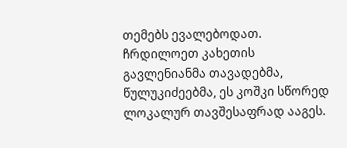თემებს ევალებოდათ. ჩრდილოეთ კახეთის გავლენიანმა თავადებმა, წულუკიძეებმა, ეს კოშკი სწორედ ლოკალურ თავშესაფრად ააგეს.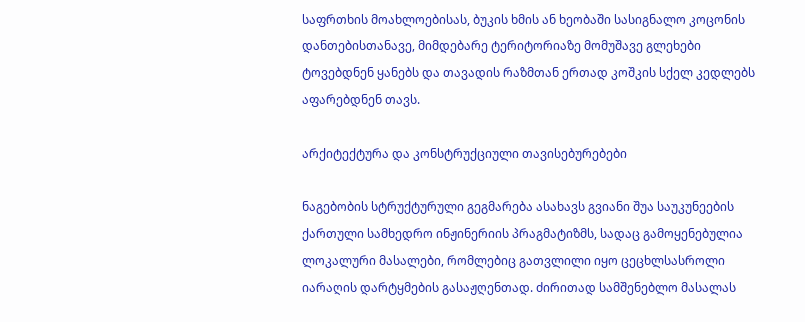საფრთხის მოახლოებისას, ბუკის ხმის ან ხეობაში სასიგნალო კოცონის დანთებისთანავე, მიმდებარე ტერიტორიაზე მომუშავე გლეხები ტოვებდნენ ყანებს და თავადის რაზმთან ერთად კოშკის სქელ კედლებს აფარებდნენ თავს.

არქიტექტურა და კონსტრუქციული თავისებურებები

ნაგებობის სტრუქტურული გეგმარება ასახავს გვიანი შუა საუკუნეების ქართული სამხედრო ინჟინერიის პრაგმატიზმს, სადაც გამოყენებულია ლოკალური მასალები, რომლებიც გათვლილი იყო ცეცხლსასროლი იარაღის დარტყმების გასაჟღენთად. ძირითად სამშენებლო მასალას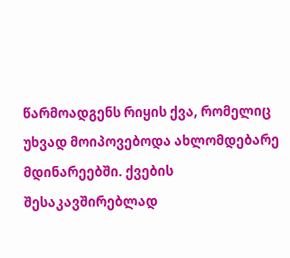წარმოადგენს რიყის ქვა, რომელიც უხვად მოიპოვებოდა ახლომდებარე მდინარეებში. ქვების შესაკავშირებლად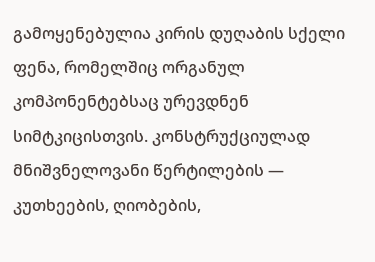გამოყენებულია კირის დუღაბის სქელი ფენა, რომელშიც ორგანულ კომპონენტებსაც ურევდნენ სიმტკიცისთვის. კონსტრუქციულად მნიშვნელოვანი წერტილების — კუთხეების, ღიობების,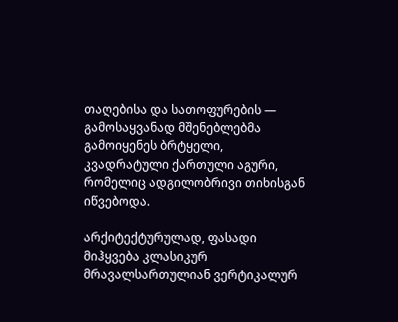თაღებისა და სათოფურების — გამოსაყვანად მშენებლებმა გამოიყენეს ბრტყელი, კვადრატული ქართული აგური, რომელიც ადგილობრივი თიხისგან იწვებოდა.

არქიტექტურულად, ფასადი მიჰყვება კლასიკურ მრავალსართულიან ვერტიკალურ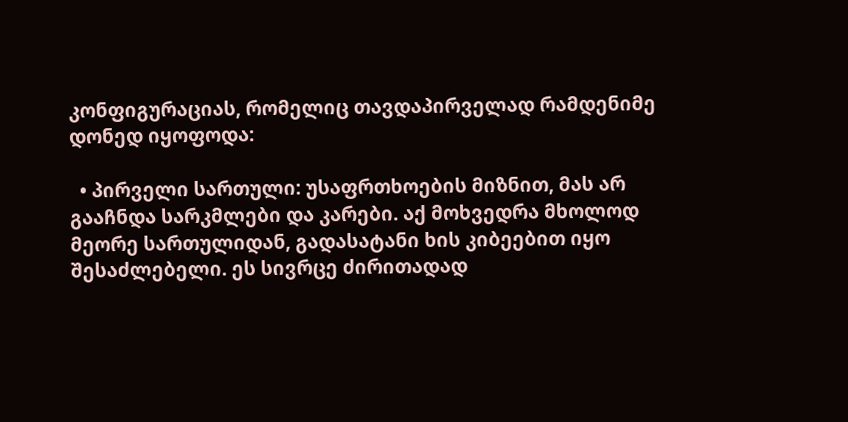კონფიგურაციას, რომელიც თავდაპირველად რამდენიმე დონედ იყოფოდა:

  • პირველი სართული: უსაფრთხოების მიზნით, მას არ გააჩნდა სარკმლები და კარები. აქ მოხვედრა მხოლოდ მეორე სართულიდან, გადასატანი ხის კიბეებით იყო შესაძლებელი. ეს სივრცე ძირითადად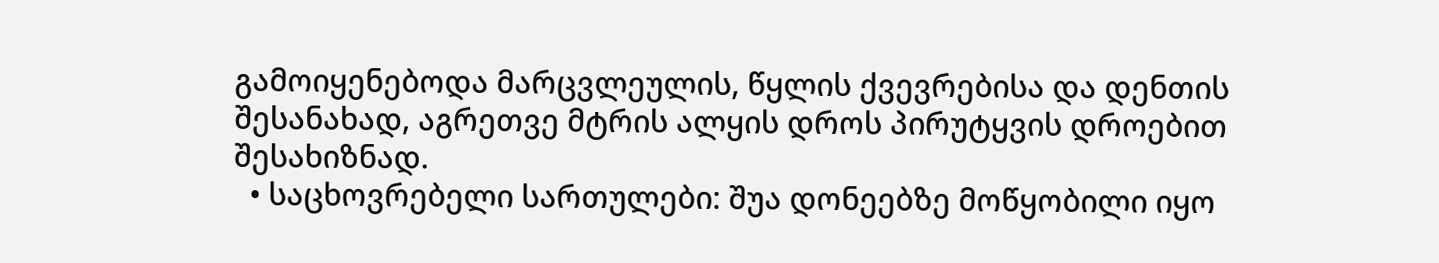გამოიყენებოდა მარცვლეულის, წყლის ქვევრებისა და დენთის შესანახად, აგრეთვე მტრის ალყის დროს პირუტყვის დროებით შესახიზნად.
  • საცხოვრებელი სართულები: შუა დონეებზე მოწყობილი იყო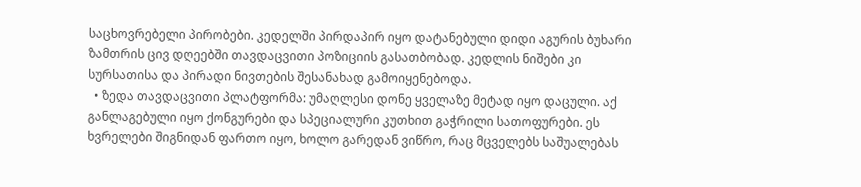საცხოვრებელი პირობები. კედელში პირდაპირ იყო დატანებული დიდი აგურის ბუხარი ზამთრის ცივ დღეებში თავდაცვითი პოზიციის გასათბობად. კედლის ნიშები კი სურსათისა და პირადი ნივთების შესანახად გამოიყენებოდა.
  • ზედა თავდაცვითი პლატფორმა: უმაღლესი დონე ყველაზე მეტად იყო დაცული. აქ განლაგებული იყო ქონგურები და სპეციალური კუთხით გაჭრილი სათოფურები. ეს ხვრელები შიგნიდან ფართო იყო, ხოლო გარედან ვიწრო, რაც მცველებს საშუალებას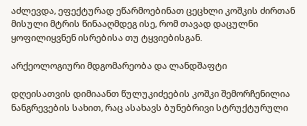აძლევდა, ეფექტურად ეწარმოებინათ ცეცხლი კოშკის ძირთან მისული მტრის წინააღმდეგ ისე, რომ თავად დაცულნი ყოფილიყვნენ ისრებისა თუ ტყვიებისგან.

არქეოლოგიური მდგომარეობა და ლანდშაფტი

დღეისათვის დიმიაანთ წულუკიძეების კოშკი შემორჩენილია ნანგრევების სახით, რაც ასახავს ბუნებრივი სტრუქტურული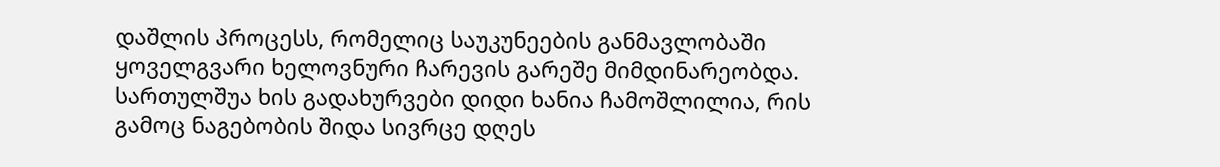დაშლის პროცესს, რომელიც საუკუნეების განმავლობაში ყოველგვარი ხელოვნური ჩარევის გარეშე მიმდინარეობდა. სართულშუა ხის გადახურვები დიდი ხანია ჩამოშლილია, რის გამოც ნაგებობის შიდა სივრცე დღეს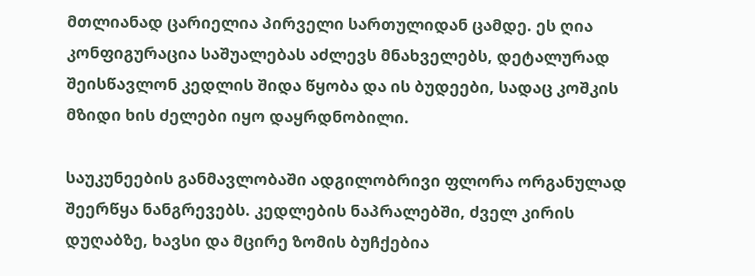მთლიანად ცარიელია პირველი სართულიდან ცამდე. ეს ღია კონფიგურაცია საშუალებას აძლევს მნახველებს, დეტალურად შეისწავლონ კედლის შიდა წყობა და ის ბუდეები, სადაც კოშკის მზიდი ხის ძელები იყო დაყრდნობილი.

საუკუნეების განმავლობაში ადგილობრივი ფლორა ორგანულად შეერწყა ნანგრევებს. კედლების ნაპრალებში, ძველ კირის დუღაბზე, ხავსი და მცირე ზომის ბუჩქებია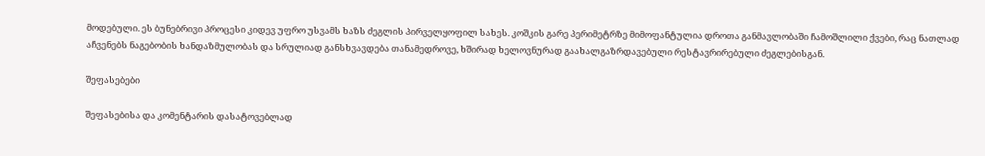მოდებული. ეს ბუნებრივი პროცესი კიდევ უფრო უსვამს ხაზს ძეგლის პირველყოფილ სახეს. კოშკის გარე პერიმეტრზე მიმოფანტულია დროთა განმავლობაში ჩამოშლილი ქვები, რაც ნათლად აჩვენებს ნაგებობის ხანდაზმულობას და სრულიად განსხვავდება თანამედროვე, ხშირად ხელოვნურად გაახალგაზრდავებული რესტავრირებული ძეგლებისგან.

შეფასებები

შეფასებისა და კომენტარის დასატოვებლად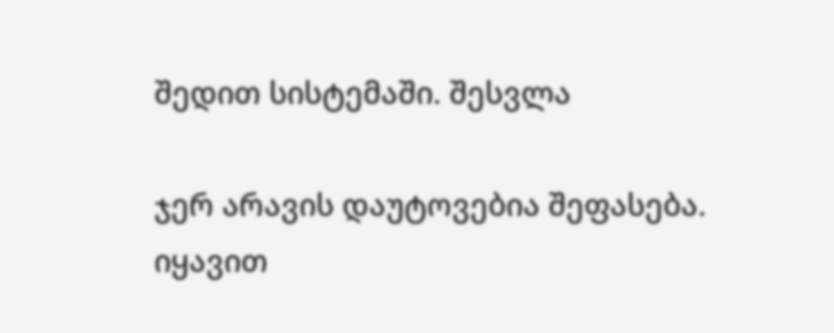შედით სისტემაში. შესვლა

ჯერ არავის დაუტოვებია შეფასება. იყავით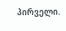პირველი.